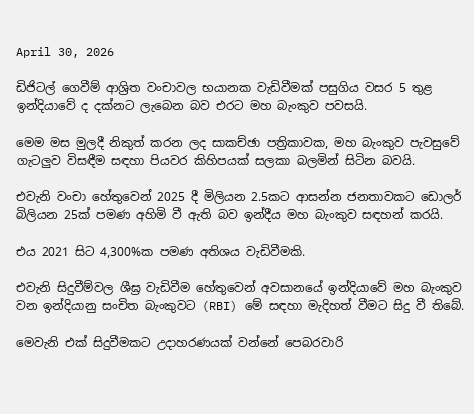April 30, 2026

ඩිජිටල් ගෙවීම් ආශ්‍රිත වංචාවල භයානක වැඩිවීමක් පසුගිය වසර 5 තුළ ඉන්දියාවේ ද දක්නට ලැබෙන බව එරට මහ බැංකුව පවසයි.

මෙම මස මුලදී නිකුත් කරන ලද සාකච්ඡා පත්‍රිකාවක, මහ බැංකුව පැවසුවේ ගැටලුව විසඳීම සඳහා පියවර කිහිපයක් සලකා බලමින් සිටින බවයි.

එවැනි වංචා හේතුවෙන් 2025 දී මිලියන 2.5කට ආසන්න ජනතාවකට ඩොලර් බිලියන 25ක් පමණ අහිමි වී ඇති බව ඉන්දීය මහ බැංකුව සඳහන් කරයි.

එය 2021 සිට 4,300%ක පමණ අතිශය වැඩිවීමකි.

එවැනි සිදුවීම්වල ශීඝ්‍ර වැඩිවීම හේතුවෙන් අවසානයේ ඉන්දියාවේ මහ බැංකුව වන ඉන්දියානු සංචිත බැංකුවට (RBI) මේ සඳහා මැදිහත් වීමට සිදු වී තිබේ.

මෙවැනි එක් සිදුවීමකට උදාහරණයක් වන්නේ පෙබරවාරි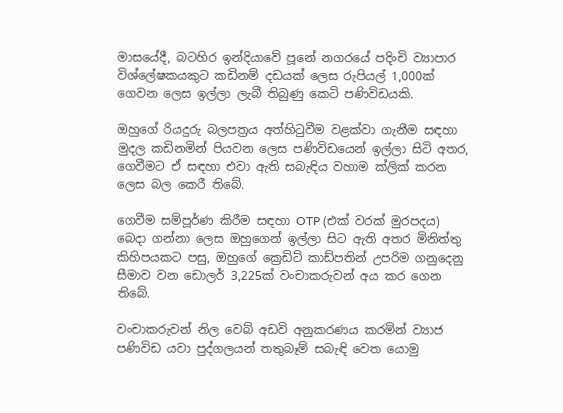මාසයේදී, බටහිර ඉන්දියාවේ පූනේ නගරයේ පදිංචි ව්‍යාපාර විශ්ලේෂකයකුට කඩිනම් දඩයක් ලෙස රුපියල් 1,000ක් ගෙවන ලෙස ඉල්ලා ලැබී තිබුණු කෙටි පණිවිඩයකි.

ඔහුගේ රියදුරු බලපත්‍රය අත්හිටුවීම වළක්වා ගැනීම සඳහා මුදල කඩිනමින් පියවන ලෙස පණිවිඩයෙන් ඉල්ලා සිටි අතර, ගෙවීමට ඒ සඳහා එවා ඇති සබැඳිය වහාම ක්ලික් කරන ලෙස බල කෙරී තිබේ.

ගෙවීම සම්පූර්ණ කිරීම සඳහා OTP (එක් වරක් මුරපදය) බෙදා ගන්නා ලෙස ඔහුගෙන් ඉල්ලා සිට ඇති අතර මිනිත්තු කිහිපයකට පසු, ඔහුගේ ක්‍රෙඩිට් කාඩ්පතින් උපරිම ගනුදෙනු සීමාව වන ඩොලර් 3,225ක් වංචාකරුවන් අය කර ගෙන තිබේ.

වංචාකරුවන් නිල වෙබ් අඩවි අනුකරණය කරමින් ව්‍යාජ පණිවිඩ යවා පුද්ගලයන් තතුබෑම් සබැඳි වෙත යොමු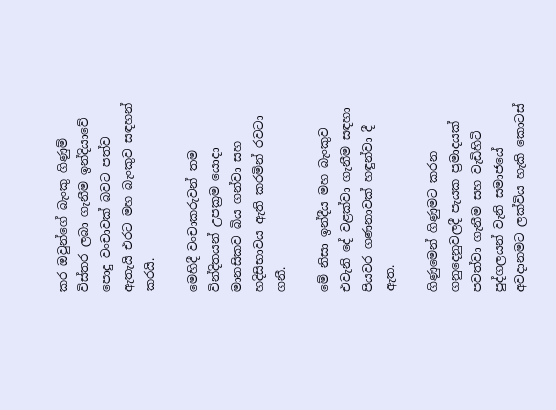කර ඔවුන්ගේ බැංකු ගිණුම් විස්තර ලබා ගැනීම ඉන්දියාවේ පොදු වංචාවක් බවට පත්ව ඇතැයි එරට මහ බැංකුව සඳහන් කරයි.

මෙහිදී වංචාකරුවන් තම වින්දිතයන් උපක්‍රම යොදා මානසිකව බිය ගන්වා සහ හදිසිභාවය ඇති කරමින් රවටා ගනී.

මේ නිසා ඉන්දීය මහ බැංකුව එවැනි දේ වළක්වා ගැනීම සඳහා පියවර ගණනාවක් හඳුන්වා දී ඇත.

ගිණුමෙන් ගිණුමට කරන ගනුදෙනුවලදී පැයක ප්‍රමාදයක් පවත්වා ගැනීම සහ වැඩිහිටි පුද්ගලයන් වැනි සමාජයේ අවදානමට ලක්විය හැකි කොටස්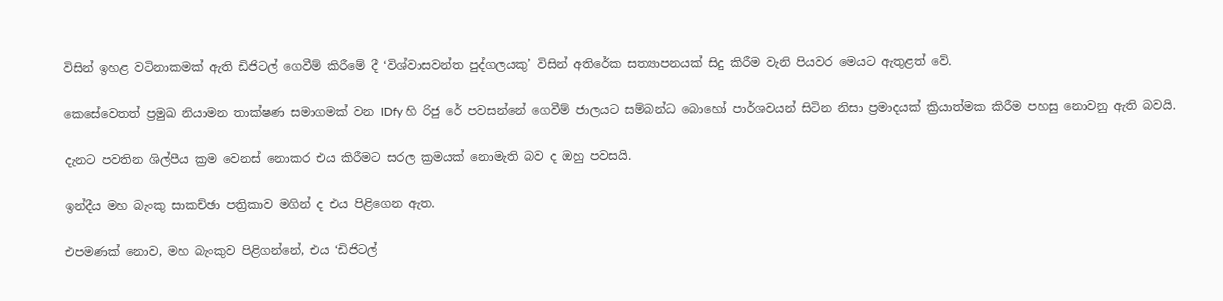විසින් ඉහළ වටිනාකමක් ඇති ඩිජිටල් ගෙවීම් කිරීමේ දී ‘විශ්වාසවන්ත පුද්ගලයකු’ විසින් අතිරේක සත්‍යාපනයක් සිදු කිරීම වැනි පියවර මෙයට ඇතුළත් වේ.

කෙසේවෙතත් ප්‍රමුඛ නියාමන තාක්ෂණ සමාගමක් වන IDfy හි රිජු රේ පවසන්නේ ගෙවීම් ජාලයට සම්බන්ධ බොහෝ පාර්ශවයන් සිටින නිසා ප්‍රමාදයක් ක්‍රියාත්මක කිරීම පහසු නොවනු ඇති බවයි.

දැනට පවතින ශිල්පීය ක්‍රම වෙනස් නොකර එය කිරීමට සරල ක්‍රමයක් නොමැති බව ද ඔහු පවසයි.

ඉන්දීය මහ බැංකු සාකච්ඡා පත්‍රිකාව මගින් ද එය පිළිගෙන ඇත.

එපමණක් නොව, මහ බැංකුව පිළිගන්නේ, එය ‘ඩිජිටල්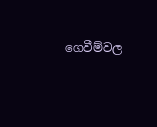ගෙවීම්වල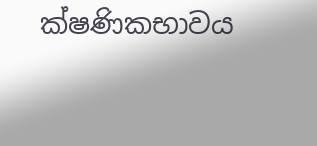ක්ෂණිකභාවය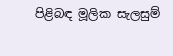පිළිබඳ මූලික සැලසුම්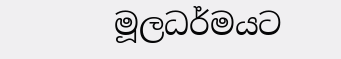මූලධර්මයට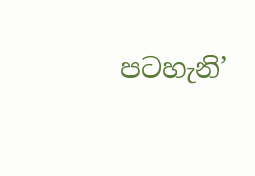පටහැනි’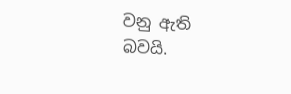වනු ඇති බවයි.